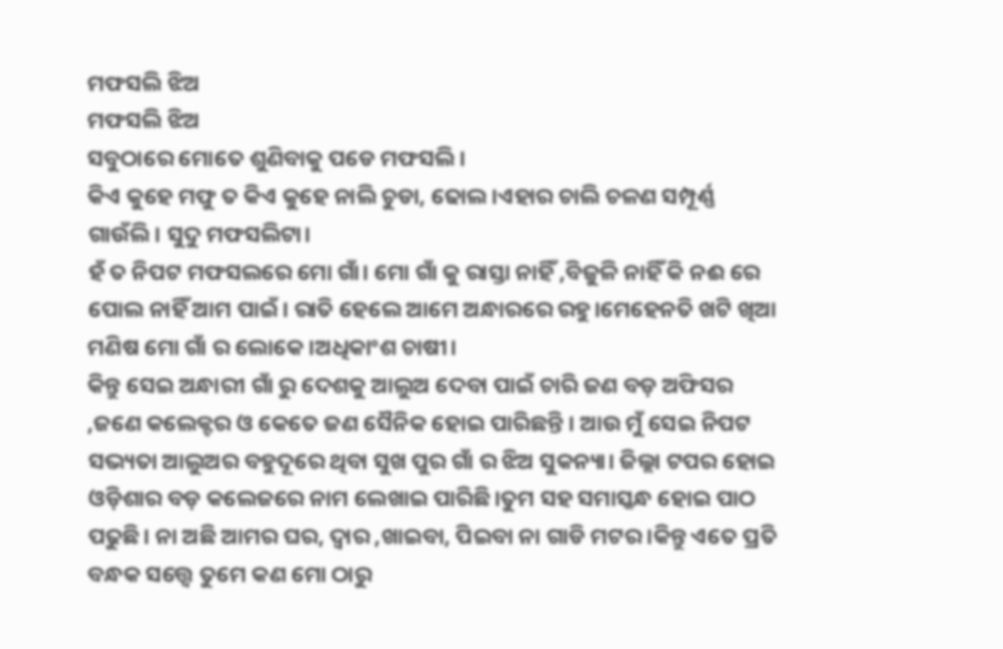ମଫସଲି ଝିଅ
ମଫସଲି ଝିଅ
ସବୁଠାରେ ମୋତେ ଶୁଣିବାକୁ ପଡେ ମଫସଲି।
କିଏ କୁହେ ମଫୁ ତ କିଏ କୁହେ ନାଲି ଚୁଡା, ଢୋଲ।ଏହାର ଚାଲି ଚଳଣ ସମ୍ପୂର୍ଣ୍ଣ ଗାଉଁଲି। ସୁଦୁ ମଫସଲିଟା।
ହଁ ତ ନିପଟ ମଫସଲରେ ମୋ ଗାଁ। ମୋ ଗାଁ କୁ ରାସ୍ତା ନାହିଁ ,ବିଜୁଳି ନାହିଁ କି ନଈ ରେ ପୋଲ ନାହିଁ ଆମ ପାଇଁ। ରାତି ହେଲେ ଆମେ ଅନ୍ଧାରରେ ରହୁ।ମେହେନତି ଖଟି ଖିଆ ମଣିଷ ମୋ ଗାଁ ର ଲୋକେ।ଅଧିକାଂଶ ଚାଷୀ।
କିନ୍ତୁ ସେଇ ଅନ୍ଧାରୀ ଗାଁ ରୁ ଦେଶକୁ ଆଲୁଅ ଦେବା ପାଇଁ ଚାରି ଜଣ ବଡ଼ ଅଫିସର ,ଜଣେ କଲେକ୍ଟର ଓ କେତେ ଜଣ ସୈନିକ ହୋଇ ପାରିଛନ୍ତି । ଆଉ ମୁଁ ସେଇ ନିପଟ ସଭ୍ୟତା ଆଲୁଅର ବହୁଦୂରେ ଥିବା ସୁଖ ପୁର ଗାଁ ର ଝିଅ ସୁକନ୍ୟା। ଜିଲ୍ଲା ଟପର ହୋଇ ଓଡ଼ିଶାର ବଡ଼ କଲେଜରେ ନାମ ଲେଖାଇ ପାରିଛି।ତୁମ ସହ ସମାସ୍କନ୍ଧ ହୋଇ ପାଠ ପଢୁଛି। ନା ଅଛି ଆମର ଘର, ଦ୍ୱାର ,ଖାଇବା, ପିଇବା ନା ଗାଡି ମଟର ।କିନ୍ତୁ ଏତେ ପ୍ରତି ବନ୍ଧକ ସତ୍ତ୍ୱେ ତୁମେ କଣ ମୋ ଠାରୁ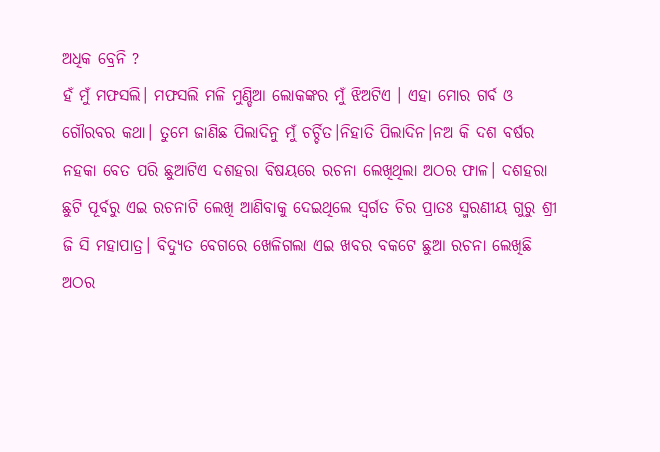ଅଧିକ ବ୍ରେନି ?
ହଁ ମୁଁ ମଫସଲି। ମଫସଲି ମଳି ମୁଣ୍ଡିଆ ଲୋକଙ୍କର ମୁଁ ଝିଅଟିଏ । ଏହା ମୋର ଗର୍ବ ଓ ଗୌରବର କଥା। ତୁମେ ଜାଣିଛ ପିଲାଦିନୁ ମୁଁ ଚର୍ଚ୍ଚିତ।ନିହାତି ପିଲାଦିନ।ନଅ କି ଦଶ ବର୍ଷର ନହକା ବେତ ପରି ଛୁଆଟିଏ ଦଶହରା ବିଷୟରେ ରଚନା ଲେଖିଥିଲା ଅଠର ଫାଳ। ଦଶହରା ଛୁଟି ପୂର୍ବରୁ ଏଇ ରଚନାଟି ଲେଖି ଆଣିବାକୁ ଦେଇଥିଲେ ସ୍ୱର୍ଗତ ଚିର ପ୍ରାତଃ ସ୍ମରଣୀୟ ଗୁରୁ ଶ୍ରୀ ଜି ସି ମହାପାତ୍ର। ବିଦ୍ୟୁତ ବେଗରେ ଖେଳିଗଲା ଏଇ ଖବର ବକଟେ ଛୁଆ ରଚନା ଲେଖିଛି ଅଠର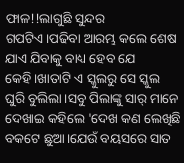ଫାଳ!!ଲାଗୁଛି ସୁନ୍ଦର ଗପଟିଏ।ପଢିବା ଆରମ୍ଭ କଲେ ଶେଷ ଯାଏ ଯିବାକୁ ବାଧ୍ୟ ହେବ ଯେ କେହି।ଖାତାଟି ଏ ସ୍କୁଲରୁ ସେ ସ୍କୁଲ ଘୁରି ବୁଲିଲା।ସବୁ ପିଲାଙ୍କୁ ସାର୍ ମାନେ ଦେଖାଇ କହିଲେ 'ଦେଖ କଣ ଲେଖିଛି ବକଟେ ଛୁଆ।ଯେଉଁ ବୟସରେ ସାତ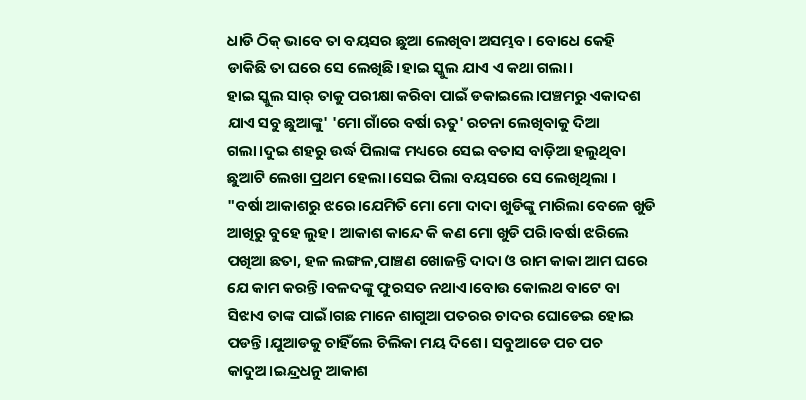ଧାଡି ଠିକ୍ ଭାବେ ତା ବୟସର ଛୁଆ ଲେଖିବା ଅସମ୍ଭବ। ବୋଧେ କେହି ଡାକିଛି ତା ଘରେ ସେ ଲେଖିଛି।ହାଇ ସ୍କୁଲ ଯାଏ ଏ କଥା ଗଲା।
ହାଇ ସ୍କୁଲ ସାର୍ ତାକୁ ପରୀକ୍ଷା କରିବା ପାଇଁ ଡକାଇଲେ।ପଞ୍ଚମରୁ ଏକାଦଶ ଯାଏ ସବୁ ଛୁଆଙ୍କୁ' 'ମୋ ଗାଁରେ ବର୍ଷା ଋତୁ' ରଚନା ଲେଖିବାକୁ ଦିଆ ଗଲା।ଦୁଇ ଶହରୁ ଉର୍ଦ୍ଧ ପିଲାଙ୍କ ମଧ୍ୟରେ ସେଇ ବତାସ ବାଡ଼ିଆ ହଲୁଥିବା ଛୁଆଟି ଲେଖା ପ୍ରଥମ ହେଲା।ସେଇ ପିଲା ବୟସରେ ସେ ଲେଖିଥିଲା ।
"ବର୍ଷା ଆକାଶରୁ ଝରେ।ଯେମିତି ମୋ ମୋ ଦାଦା ଖୁଡିଙ୍କୁ ମାରିଲା ବେଳେ ଖୁଡି ଆଖିରୁ ବୁହେ ଲୁହ। ଆକାଶ କାନ୍ଦେ କି କଣ ମୋ ଖୁଡି ପରି।ବର୍ଷା ଝରିଲେ ପଖିଆ ଛତା, ହଳ ଲଙ୍ଗଳ,ପାଞ୍ଚଣ ଖୋଜନ୍ତି ଦାଦା ଓ ରାମ କାକା ଆମ ଘରେ ଯେ କାମ କରନ୍ତି।ବଳଦଙ୍କୁ ଫୁରସତ ନଥାଏ।ବୋଉ କୋଲଥ ବାଟେ ବା ସିଝାଏ ତାଙ୍କ ପାଇଁ।ଗଛ ମାନେ ଶାଗୁଆ ପତରର ଚାଦର ଘୋଡେଇ ହୋଇ ପଡନ୍ତି।ଯୁଆଡକୁ ଚାହିଁଲେ ଚିଲିକା ମୟ ଦିଶେ। ସବୁଆଡେ ପଚ ପଚ କାଦୁଅ।ଇନ୍ଦ୍ରଧନୁ ଆକାଶ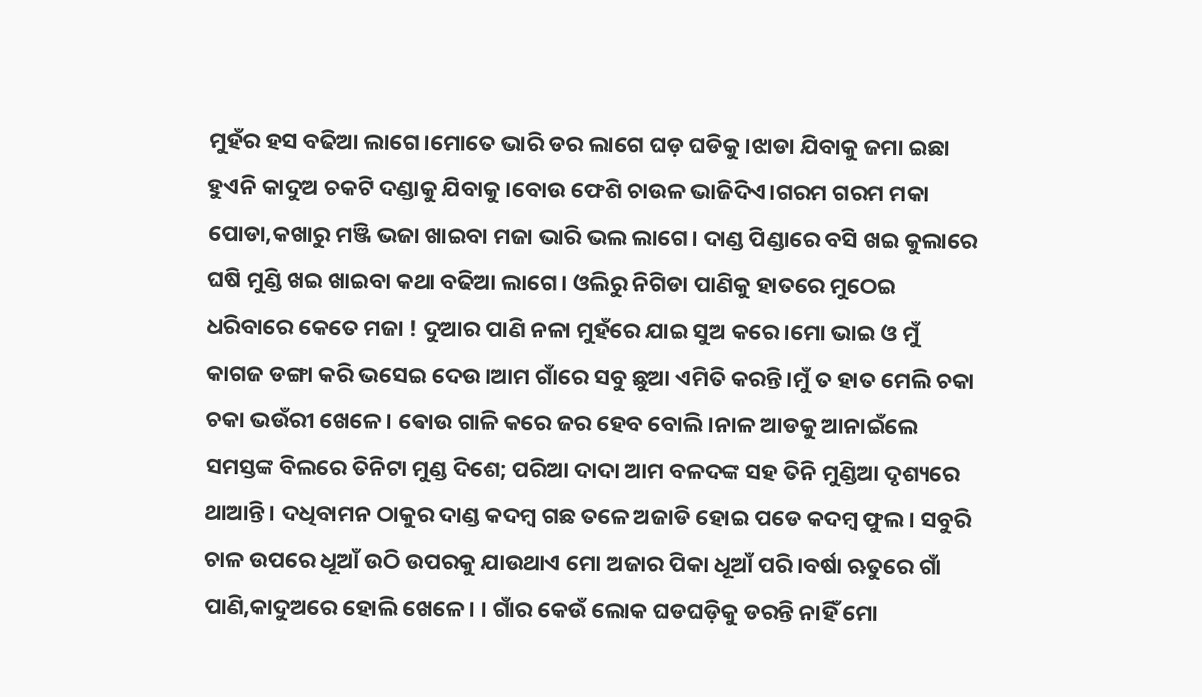ମୁହଁର ହସ ବଢିଆ ଲାଗେ।ମୋତେ ଭାରି ଡର ଲାଗେ ଘଡ଼ ଘଡିକୁ।ଝାଡା ଯିବାକୁ ଜମା ଇଛା ହୁଏନି କାଦୁଅ ଚକଟି ଦଣ୍ଡାକୁ ଯିବାକୁ।ବୋଉ ଫେଶି ଚାଉଳ ଭାଜିଦିଏ।ଗରମ ଗରମ ମକା ପୋଡା,କଖାରୁ ମଞ୍ଜି ଭଜା ଖାଇବା ମଜା ଭାରି ଭଲ ଲାଗେ। ଦାଣ୍ଡ ପିଣ୍ଡାରେ ବସି ଖଇ କୁଲାରେ ଘଷି ମୁଣ୍ଡି ଖଇ ଖାଇବା କଥା ବଢିଆ ଲାଗେ। ଓଲିରୁ ନିଗିଡା ପାଣିକୁ ହାତରେ ମୁଠେଇ ଧରିବାରେ କେତେ ମଜା ! ଦୁଆର ପାଣି ନଳା ମୁହଁରେ ଯାଇ ସୁଅ କରେ।ମୋ ଭାଇ ଓ ମୁଁ କାଗଜ ଡଙ୍ଗା କରି ଭସେଇ ଦେଉ।ଆମ ଗାଁରେ ସବୁ ଛୁଆ ଏମିତି କରନ୍ତି।ମୁଁ ତ ହାତ ମେଲି ଚକା ଚକା ଭଉଁରୀ ଖେଳେ। ଵୋଉ ଗାଳି କରେ ଜର ହେବ ବୋଲି।ନାଳ ଆଡକୁ ଆନାଇଁଲେ ସମସ୍ତଙ୍କ ବିଲରେ ତିନିଟା ମୁଣ୍ଡ ଦିଶେ; ପରିଆ ଦାଦା ଆମ ବଳଦଙ୍କ ସହ ତିନି ମୁଣ୍ଡିଆ ଦୃଶ୍ୟରେ ଥାଆନ୍ତି। ଦଧିବାମନ ଠାକୁର ଦାଣ୍ଡ କଦମ୍ବ ଗଛ ତଳେ ଅଜାଡି ହୋଇ ପଡେ କଦମ୍ବ ଫୁଲ। ସବୁରି ଚାଳ ଉପରେ ଧୂଆଁ ଉଠି ଉପରକୁ ଯାଉଥାଏ ମୋ ଅଜାର ପିକା ଧୂଆଁ ପରି।ବର୍ଷା ଋତୁରେ ଗାଁ ପାଣି,କାଦୁଅରେ ହୋଲି ଖେଳେ। । ଗାଁର କେଉଁ ଲୋକ ଘଡଘଡ଼ିକୁ ଡରନ୍ତି ନାହିଁ ମୋ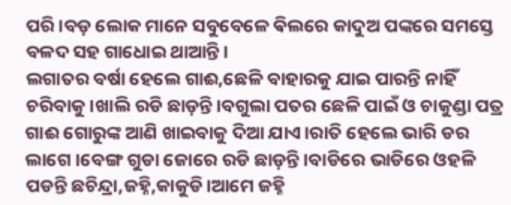ପରି।ବଡ଼ ଲୋକ ମାନେ ସବୁବେଳେ ଵିଲରେ କାଦୁଅ ପଙ୍କରେ ସମସ୍ତେ ବଳଦ ସହ ଗାଧୋଇ ଥାଆନ୍ତି।
ଲଗାତର ବର୍ଷା ହେଲେ ଗାଈ,ଛେଳି ବାହାରକୁ ଯାଇ ପାରନ୍ତି ନାହିଁ ଚରିବାକୁ।ଖାଲି ରଡି ଛାଡ଼ନ୍ତି।ବଗୁଲା ପତର ଛେଳି ପାଇଁ ଓ ଚାକୁଣ୍ଡା ପତ୍ର ଗାଈ ଗୋରୁଙ୍କ ଆଣି ଖାଇବାକୁ ଦିଆ ଯାଏ।ରାତି ହେଲେ ଭାରି ଡର ଲାଗେ।ବେଙ୍ଗ ଗୁଡା ଜୋରେ ରଡି ଛାଡ଼ନ୍ତି।ବାଡିରେ ଭାଡିରେ ଓହଳି ପଡନ୍ତି ଛଚିନ୍ଦ୍ରା,ଜହ୍ନି,କାକୁଡି।ଆମେ ଜହ୍ନି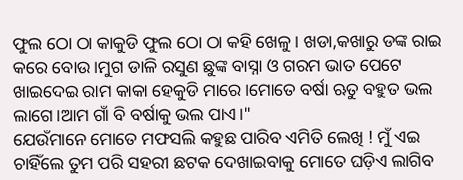ଫୁଲ ଠୋ ଠା କାକୁଡି ଫୁଲ ଠୋ ଠା କହି ଖେଳୁ। ଖଡା,କଖାରୁ ଡଙ୍କ ରାଇ କରେ ବୋଉ।ମୁଗ ଡାଳି ରସୁଣ ଛୁଙ୍କ ବାସ୍ନା ଓ ଗରମ ଭାତ ପେଟେ ଖାଇଦେଇ ରାମ କାକା ହେକୁଡି ମାରେ।ମୋତେ ବର୍ଷା ଋତୁ ବହୁତ ଭଲ ଲାଗେ।ଆମ ଗାଁ ବି ବର୍ଷାକୁ ଭଲ ପାଏ।"
ଯେଉଁମାନେ ମୋତେ ମଫସଲି କହୁଛ ପାରିବ ଏମିତି ଲେଖି ! ମୁଁ ଏଇ ଚାହିଁଲେ ତୁମ ପରି ସହରୀ ଛଟକ ଦେଖାଇବାକୁ ମୋତେ ଘଡ଼ିଏ ଲାଗିବ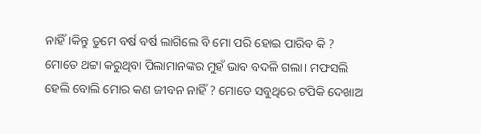ନାହିଁ।କିନ୍ତୁ ତୁମେ ବର୍ଷ ବର୍ଷ ଲାଗିଲେ ବି ମୋ ପରି ହୋଇ ପାରିବ କି ?
ମୋତେ ଥଟ୍ଟା କରୁଥିବା ପିଲାମାନଙ୍କର ମୁହଁ ଭାବ ବଦଳି ଗଲା। ମଫସଲି ହେଲି ବୋଲି ମୋର କଣ ଜୀବନ ନାହିଁ ? ମୋତେ ସବୁଥିରେ ଟପିକି ଦେଖାଅ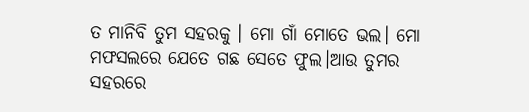ତ ମାନିବି ତୁମ ସହରକୁ । ମୋ ଗାଁ ମୋତେ ଭଲ। ମୋ ମଫସଲରେ ଯେତେ ଗଛ ସେତେ ଫୁଲ।ଆଉ ତୁମର ସହରରେ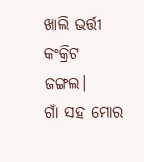ଖାଲି ଭର୍ତ୍ତୀ କଂକ୍ରିଟ ଜଙ୍ଗଲ।
ଗାଁ ସହ ମୋର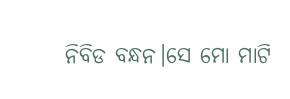ନିବିଡ ବନ୍ଧନ।ସେ ମୋ ମାଟି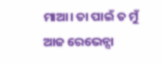ମାଆ। ତା ପାଇଁ ତ ମୁଁ ଆଜ ରେଭେନ୍ସା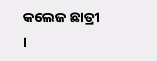କଲେଜ ଛାତ୍ରୀ ।